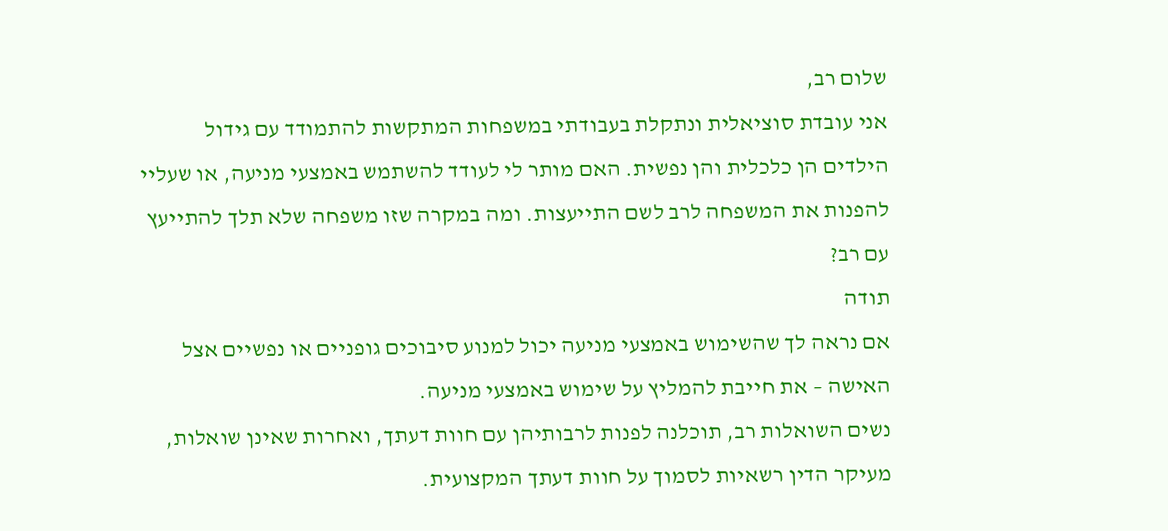שלום רב,
אני עובדת סוציאלית ונתקלת בעבודתי במשפחות המתקשות להתמודד עם גידול הילדים הן כלכלית והן נפשית. האם מותר לי לעודד להשתמש באמצעי מניעה, או שעליי להפנות את המשפחה לרב לשם התייעצות. ומה במקרה שזו משפחה שלא תלך להתייעץ עם רב?
תודה
אם נראה לך שהשימוש באמצעי מניעה יכול למנוע סיבוכים גופניים או נפשיים אצל האישה – את חייבת להמליץ על שימוש באמצעי מניעה.
נשים השואלות רב, תוכלנה לפנות לרבותיהן עם חוות דעתך, ואחרות שאינן שואלות, מעיקר הדין רשאיות לסמוך על חוות דעתך המקצועית.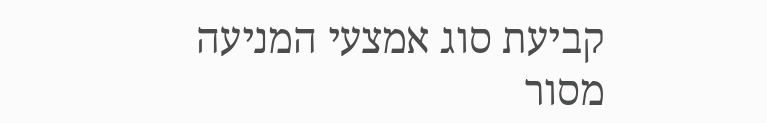קביעת סוג אמצעי המניעה מסור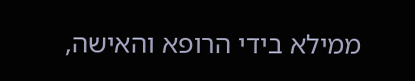ממילא בידי הרופא והאישה,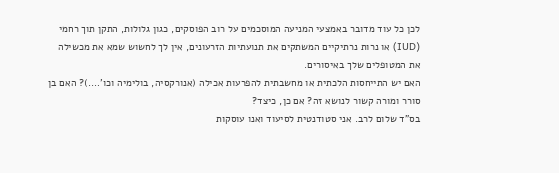לכן כל עוד מדובר באמצעי המניעה המוסכמים על רוב הפוסקים, כגון גלולות, התקן תוך רחמי (IUD) או נרות נרתיקיים המשתקים את תנועתיות הזרעונים, אין לך לחשוש שמא את מכשילה את המטופלים שלך באיסורים.
האם יש התייחסות הלכתית או מחשבתית להפרעות אכילה (אנורקסיה, בולימיה וכו'….)? האם בן סורר ומורה קשור לנושא זה? אם כן, כיצד?
בס"ד שלום לרב. אני סטודנטית לסיעוד ואנו עוסקות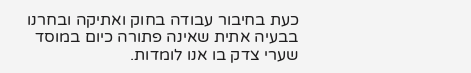כעת בחיבור עבודה בחוק ואתיקה ובחרנו בבעיה אתית שאינה פתורה כיום במוסד שערי צדק בו אנו לומדות.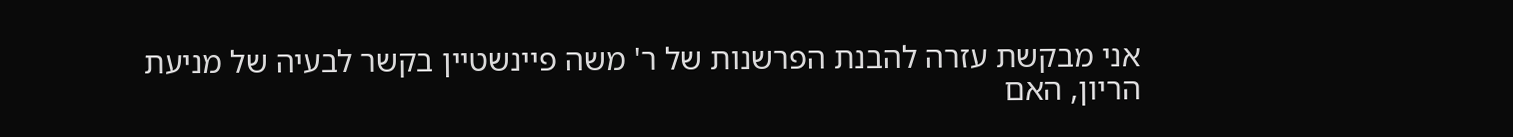אני מבקשת עזרה להבנת הפרשנות של ר' משה פיינשטיין בקשר לבעיה של מניעת הריון, האם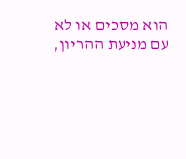הוא מסכים או לא עם מניעת ההריון,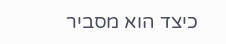כיצד הוא מסביר